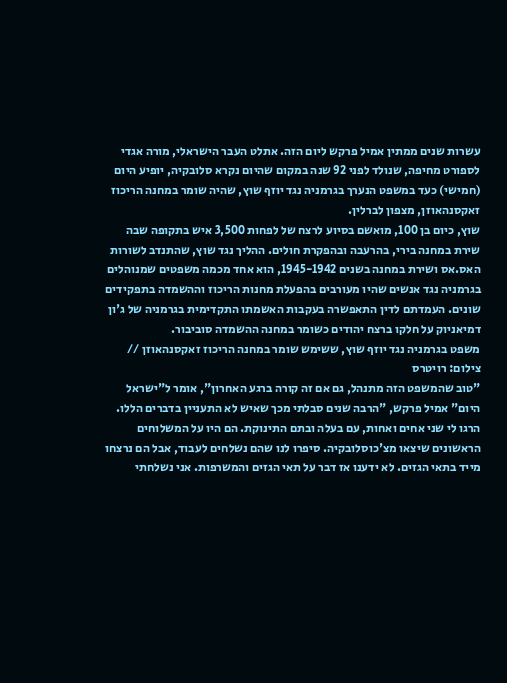עשרות שנים ממתין אמיל פרקש ליום הזה. אתלט העבר הישראלי, מורה אגדי לספורט מחיפה, שנולד לפני 92 שנה במקום שהיום נקרא סלובקיה, יופיע היום (חמישי) כעד במשפט הנערך בגרמניה נגד יוזף שוץ, שהיה שומר במחנה הריכוז זאקסנהאוזן, מצפון לברלין.
שוץ, כיום בן 100, מואשם בסיוע לרצח של לפחות 3,500 איש בתקופה שבה שירת במחנה בירי, בהרעבה ובהפקרת חולים. ההליך נגד שוץ, שהתנדב לשורות האס.אס ושירת במחנה בשנים 1945-1942, הוא אחד מכמה משפטים שמנוהלים בגרמניה נגד אנשים שהיו מעורבים בהפעלת מחנות הריכוז וההשמדה בתפקידים שונים. העמדתם לדין התאפשרה בעקבות האשמתו התקדימית בגרמניה של ג'ון דמיאניוק על חלקו ברצח יהודים כשומר במחנה ההשמדה סוביבור.
משפט בגרמניה נגד יוזף שוץ, ששימש שומר במחנה הריכוז זאקסנהאוזן // צילום: רויטרס
"טוב שהמשפט הזה מתנהל, גם אם זה קורה ברגע האחרון", אומר ל"ישראל היום" אמיל פרקש, "הרבה שנים סבלתי מכך שאיש לא התעניין בדברים הללו. הרגו לי שני אחים ואחות, עם בעלה ובתם התינוקת. הם היו על המשלוחים הראשונים שיצאו מצ'כוסלובקיה. סיפרו לנו שהם נשלחים לעבוד, אבל הם נרצחו מייד בתאי הגזים. לא ידענו אז דבר על תאי הגזים והמשרפות. אני נשלחתי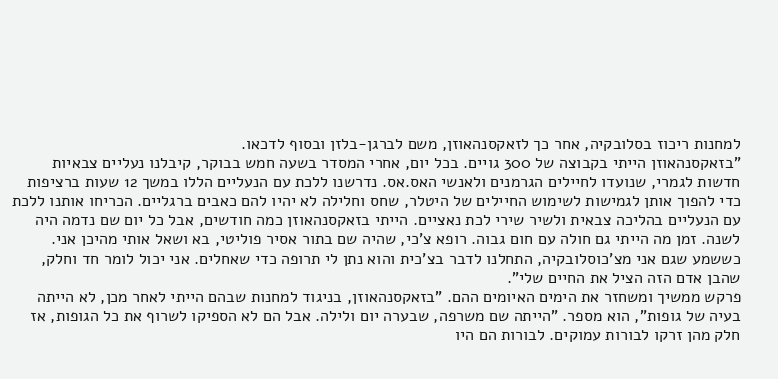למחנות ריכוז בסלובקיה, אחר כך לזאקסנהאוזן, משם לברגן-בלזן ובסוף לדכאו.
"בזאקסנהאוזן הייתי בקבוצה של 300 גויים. בכל יום, אחרי המסדר בשעה חמש בבוקר, קיבלנו נעליים צבאיות חדשות לגמרי, שנועדו לחיילים הגרמנים ולאנשי האס.אס. נדרשנו ללכת עם הנעליים הללו במשך 12 שעות ברציפות כדי להפוך אותן לגמישות לשימוש החיילים של היטלר, שחס וחלילה לא יהיו להם כאבים ברגליים. הכריחו אותנו ללכת עם הנעליים בהליכה צבאית ולשיר שירי לכת נאציים. הייתי בזאקסנהאוזן כמה חודשים, אבל כל יום שם נדמה היה לשנה. זמן מה הייתי גם חולה עם חום גבוה. רופא צ'כי, שהיה שם בתור אסיר פוליטי, בא ושאל אותי מהיכן אני. כששמע שגם אני מצ'כוסלובקיה, התחלנו לדבר בצ'כית והוא נתן לי תרופה כדי שאחלים. אני יכול לומר חד וחלק, שהבן אדם הזה הציל את החיים שלי".
פרקש ממשיך ומשחזר את הימים האיומים ההם. "בזאקסנהאוזן, בניגוד למחנות שבהם הייתי לאחר מכן, לא הייתה בעיה של גופות", הוא מספר. "הייתה שם משרפה, שבערה יום ולילה. אבל הם לא הספיקו לשרוף את כל הגופות, אז חלק מהן זרקו לבורות עמוקים. לבורות הם היו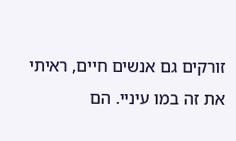זורקים גם אנשים חיים, ראיתי את זה במו עיניי. הם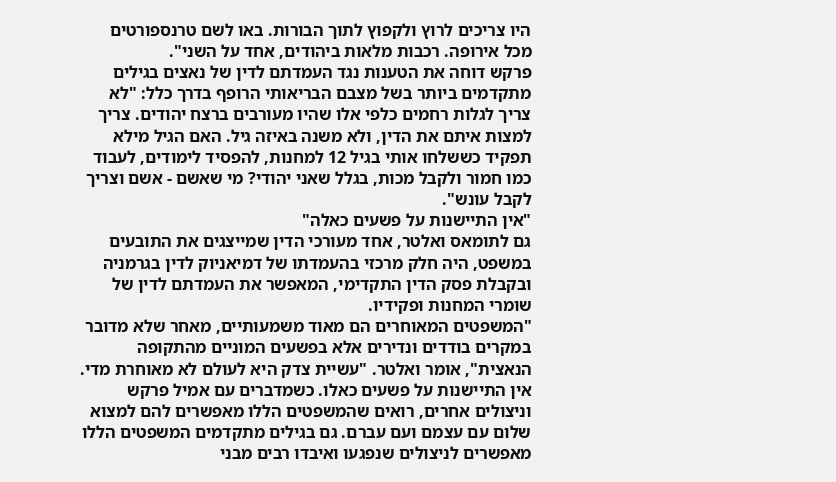היו צריכים לרוץ ולקפוץ לתוך הבורות. באו לשם טרנספורטים מכל אירופה. רכבות מלאות ביהודים, אחד על השני".
פרקש דוחה את הטענות נגד העמדתם לדין של נאצים בגילים מתקדמים ביותר בשל מצבם הבריאותי הרופף בדרך כלל: "לא צריך לגלות רחמים כלפי אלו שהיו מעורבים ברצח יהודים. צריך למצות איתם את הדין, ולא משנה באיזה גיל. האם הגיל מילא תפקיד כששלחו אותי בגיל 12 למחנות, להפסיד לימודים, לעבוד כמו חמור ולקבל מכות, בגלל שאני יהודי? מי שאשם - אשם וצריך לקבל עונש".
"אין התיישנות על פשעים כאלה"
גם לתומאס ואלטר, אחד מעורכי הדין שמייצגים את התובעים במשפט, היה חלק מרכזי בהעמדתו של דמיאניוק לדין בגרמניה ובקבלת פסק הדין התקדימי, המאפשר את העמדתם לדין של שומרי המחנות ופקידיו.
"המשפטים המאוחרים הם מאוד משמעותיים, מאחר שלא מדובר במקרים בודדים ונדירים אלא בפשעים המוניים מהתקופה הנאצית", אומר ואלטר. "עשיית צדק היא לעולם לא מאוחרת מדי. אין התיישנות על פשעים כאלו. כשמדברים עם אמיל פרקש וניצולים אחרים, רואים שהמשפטים הללו מאפשרים להם למצוא שלום עם עצמם ועם עברם. גם בגילים מתקדמים המשפטים הללו מאפשרים לניצולים שנפגעו ואיבדו רבים מבני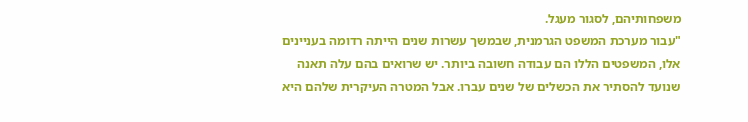משפחותיהם, לסגור מעגל.
"עבור מערכת המשפט הגרמנית, שבמשך עשרות שנים הייתה רדומה בעניינים אלו, המשפטים הללו הם עבודה חשובה ביותר. יש שרואים בהם עלה תאנה שנועד להסתיר את הכשלים של שנים עברו. אבל המטרה העיקרית שלהם היא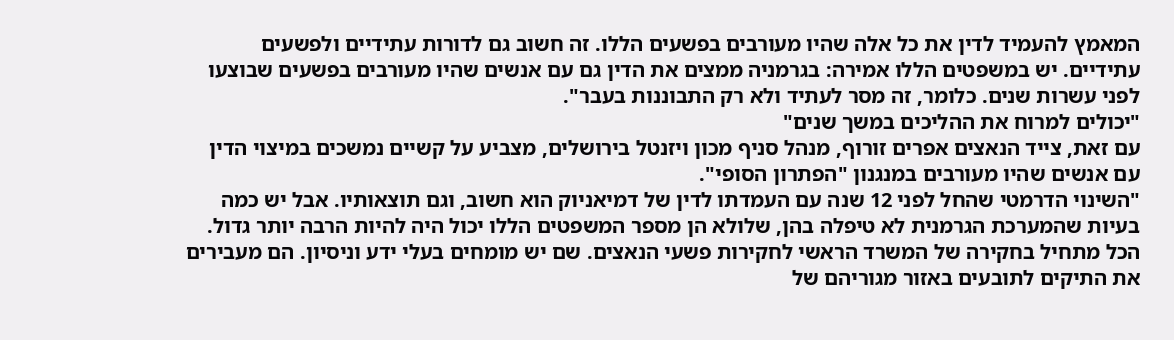המאמץ להעמיד לדין את כל אלה שהיו מעורבים בפשעים הללו. זה חשוב גם לדורות עתידיים ולפשעים עתידיים. יש במשפטים הללו אמירה: בגרמניה ממצים את הדין גם עם אנשים שהיו מעורבים בפשעים שבוצעו לפני עשרות שנים. כלומר, זה מסר לעתיד ולא רק התבוננות בעבר".
"יכולים למרוח את ההליכים במשך שנים"
עם זאת, צייד הנאצים אפרים זורוף, מנהל סניף מכון ויזנטל בירושלים, מצביע על קשיים נמשכים במיצוי הדין עם אנשים שהיו מעורבים במנגנון "הפתרון הסופי".
"השינוי הדרמטי שהחל לפני 12 שנה עם העמדתו לדין של דמיאניוק הוא חשוב, וגם תוצאותיו. אבל יש כמה בעיות שהמערכת הגרמנית לא טיפלה בהן, שלולא הן מספר המשפטים הללו יכול היה להיות הרבה יותר גדול. הכל מתחיל בחקירה של המשרד הראשי לחקירות פשעי הנאצים. שם יש מומחים בעלי ידע וניסיון. הם מעבירים את התיקים לתובעים באזור מגוריהם של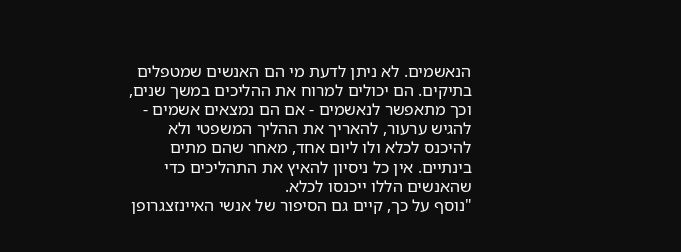הנאשמים. לא ניתן לדעת מי הם האנשים שמטפלים בתיקים. הם יכולים למרוח את ההליכים במשך שנים, וכך מתאפשר לנאשמים - אם הם נמצאים אשמים - להגיש ערעור, להאריך את ההליך המשפטי ולא להיכנס לכלא ולו ליום אחד, מאחר שהם מתים בינתיים. אין כל ניסיון להאיץ את התהליכים כדי שהאנשים הללו ייכנסו לכלא.
"נוסף על כך, קיים גם הסיפור של אנשי האיינזצגרופן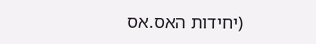(יחידות האס.אס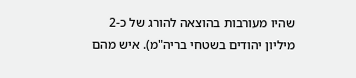שהיו מעורבות בהוצאה להורג של כ-2 מיליון יהודים בשטחי בריה"מ). איש מהם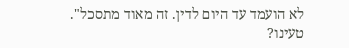לא הועמד עד היום לדין. זה מאוד מתסכל".
טעינו?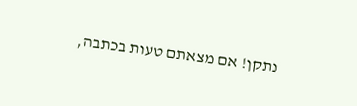נתקן! אם מצאתם טעות בכתבה,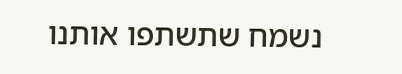נשמח שתשתפו אותנו